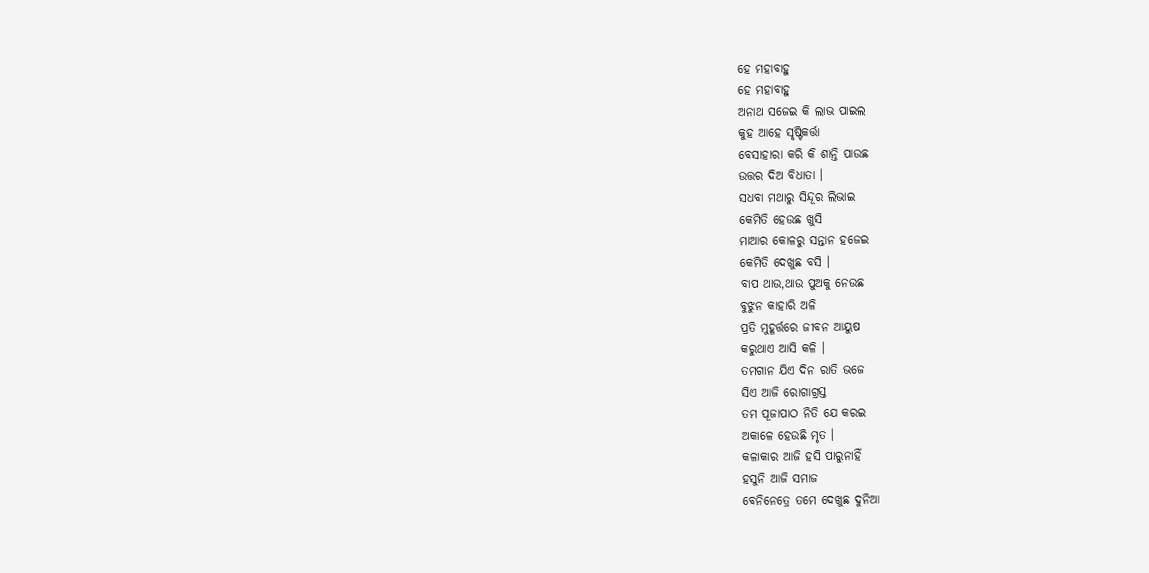ହେ ମହାବାହୁ
ହେ ମହାବାହୁ
ଅନାଥ ସଜେଇ କି ଲାଭ ପାଇଲ
କୁହ ଆହେ ସୃଷ୍ଟିକର୍ତ୍ତା
ବେସାହାରା କରି କି ଶାନ୍ତି ପାଉଛ
ଉତ୍ତର ଦିଅ ବିଧାତା ।
ସଧବା ମଥାରୁ ସିନ୍ଦୂର ଲିଭାଇ
କେମିତି ହେଉଛ ଖୁସି
ମାଆର କୋଳରୁ ସନ୍ତାନ ହଜେଇ
କେମିତି ଦେଖୁଛ ବସି ।
ବାପ ଥାଉ,ଥାଉ ପୁଅକୁ ନେଉଛ
ବୁଝୁନ କାହାରି ଅଳି
ପ୍ରତି ମୁହୂର୍ତ୍ତରେ ଜୀବନ ଆୟୁଷ
କରୁଥାଏ ଆସି କଳି ।
ତମଗାନ ଯିଏ ଦିନ ରାତି ଭଜେ
ସିଏ ଆଜି ରୋଗାଗ୍ରସ୍ତ
ତମ ପୂଜାପାଠ ନିତି ଯେ କରଇ
ଅକାଳେ ହେଉଛି ମୃତ ।
କଳାକାର ଆଜି ହସି ପାରୁନାହିଁ
ହସୁନି ଆଜି ସମାଜ
ବେନିନେତ୍ରେ ତମେ ଦେଖୁଛ ଦୁନିଆ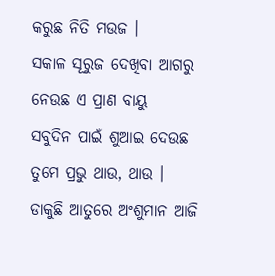କରୁଛ ନିତି ମଉଜ ।
ସକାଳ ସୂରୁଜ ଦେଖିବା ଆଗରୁ
ନେଉଛ ଏ ପ୍ରାଣ ବାୟୁ
ସବୁଦିନ ପାଇଁ ଶୁଆଇ ଦେଉଛ
ତୁମେ ପ୍ରଭୁ ଥାଉ, ଥାଉ ।
ଡାକୁଛି ଆତୁରେ ଅଂଶୁମାନ ଆଜି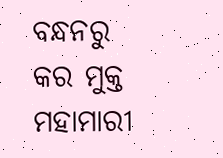ବନ୍ଧନରୁ କର ମୁକ୍ତ
ମହାମାରୀ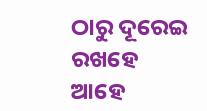ଠାରୁ ଦୂରେଇ ରଖହେ
ଆହେ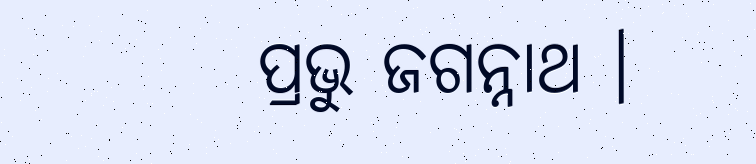ପ୍ରଭୁ ଜଗନ୍ନାଥ ।